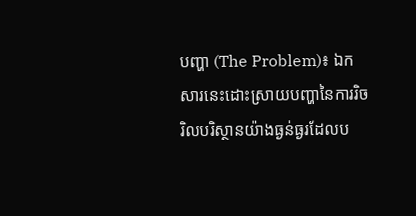បញ្ហា (The Problem)៖ ឯកសារនេះដោះស្រាយបញ្ហានៃការរិចរិលបរិស្ថានយ៉ាងធ្ងន់ធ្ងរដែលប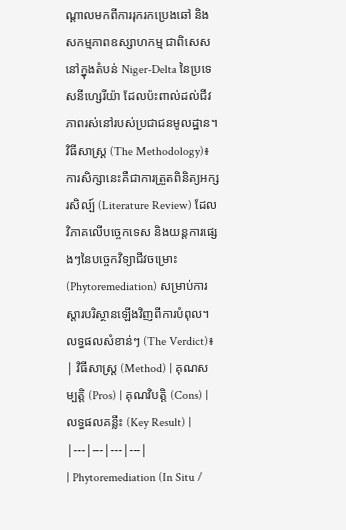ណ្តាលមកពីការរុករកប្រេងឆៅ និងសកម្មភាពឧស្សាហកម្ម ជាពិសេសនៅក្នុងតំបន់ Niger-Delta នៃប្រទេសនីហ្សេរីយ៉ា ដែលប៉ះពាល់ដល់ជីវភាពរស់នៅរបស់ប្រជាជនមូលដ្ឋាន។
វិធីសាស្ត្រ (The Methodology)៖ ការសិក្សានេះគឺជាការត្រួតពិនិត្យអក្សរសិល្ប៍ (Literature Review) ដែលវិភាគលើបច្ចេកទេស និងយន្តការផ្សេងៗនៃបច្ចេកវិទ្យាជីវចម្រោះ (Phytoremediation) សម្រាប់ការស្តារបរិស្ថានឡើងវិញពីការបំពុល។
លទ្ធផលសំខាន់ៗ (The Verdict)៖
| វិធីសាស្ត្រ (Method) | គុណសម្បត្តិ (Pros) | គុណវិបត្តិ (Cons) | លទ្ធផលគន្លឹះ (Key Result) |
|---|---|---|---|
| Phytoremediation (In Situ /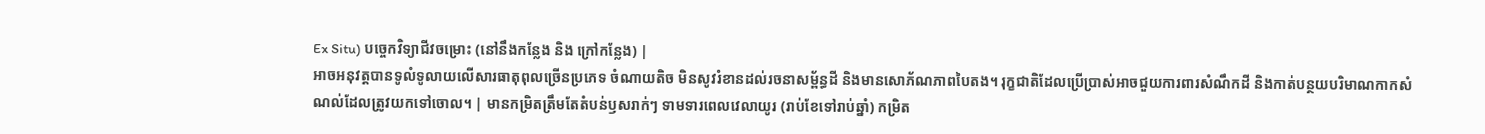Ex Situ) បច្ចេកវិទ្យាជីវចម្រោះ (នៅនឹងកន្លែង និង ក្រៅកន្លែង) |
អាចអនុវត្តបានទូលំទូលាយលើសារធាតុពុលច្រើនប្រភេទ ចំណាយតិច មិនសូវរំខានដល់រចនាសម្ព័ន្ធដី និងមានសោភ័ណភាពបៃតង។ រុក្ខជាតិដែលប្រើប្រាស់អាចជួយការពារសំណឹកដី និងកាត់បន្ថយបរិមាណកាកសំណល់ដែលត្រូវយកទៅចោល។ | មានកម្រិតត្រឹមតែតំបន់ឫសរាក់ៗ ទាមទារពេលវេលាយូរ (រាប់ខែទៅរាប់ឆ្នាំ) កម្រិត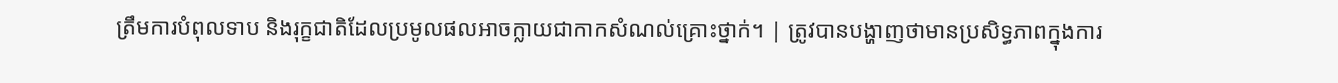ត្រឹមការបំពុលទាប និងរុក្ខជាតិដែលប្រមូលផលអាចក្លាយជាកាកសំណល់គ្រោះថ្នាក់។ | ត្រូវបានបង្ហាញថាមានប្រសិទ្ធភាពក្នុងការ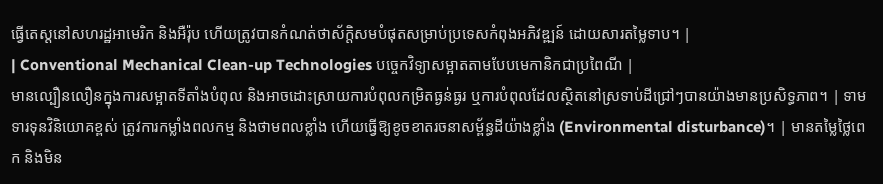ធ្វើតេស្តនៅសហរដ្ឋអាមេរិក និងអឺរ៉ុប ហើយត្រូវបានកំណត់ថាស័ក្តិសមបំផុតសម្រាប់ប្រទេសកំពុងអភិវឌ្ឍន៍ ដោយសារតម្លៃទាប។ |
| Conventional Mechanical Clean-up Technologies បច្ចេកវិទ្យាសម្អាតតាមបែបមេកានិកជាប្រពៃណី |
មានល្បឿនលឿនក្នុងការសម្អាតទីតាំងបំពុល និងអាចដោះស្រាយការបំពុលកម្រិតធ្ងន់ធ្ងរ ឬការបំពុលដែលស្ថិតនៅស្រទាប់ដីជ្រៅៗបានយ៉ាងមានប្រសិទ្ធភាព។ | ទាមទារទុនវិនិយោគខ្ពស់ ត្រូវការកម្លាំងពលកម្ម និងថាមពលខ្លាំង ហើយធ្វើឱ្យខូចខាតរចនាសម្ព័ន្ធដីយ៉ាងខ្លាំង (Environmental disturbance)។ | មានតម្លៃថ្លៃពេក និងមិន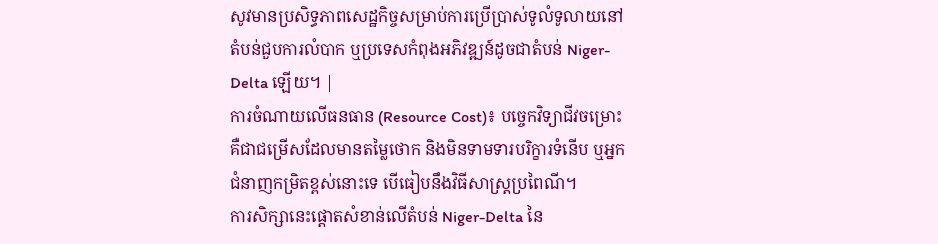សូវមានប្រសិទ្ធភាពសេដ្ឋកិច្ចសម្រាប់ការប្រើប្រាស់ទូលំទូលាយនៅតំបន់ជួបការលំបាក ឬប្រទេសកំពុងអភិវឌ្ឍន៍ដូចជាតំបន់ Niger-Delta ឡើយ។ |
ការចំណាយលើធនធាន (Resource Cost)៖ បច្ចេកវិទ្យាជីវចម្រោះគឺជាជម្រើសដែលមានតម្លៃថោក និងមិនទាមទារបរិក្ខារទំនើប ឬអ្នកជំនាញកម្រិតខ្ពស់នោះទេ បើធៀបនឹងវិធីសាស្ត្រប្រពៃណី។
ការសិក្សានេះផ្តោតសំខាន់លើតំបន់ Niger-Delta នៃ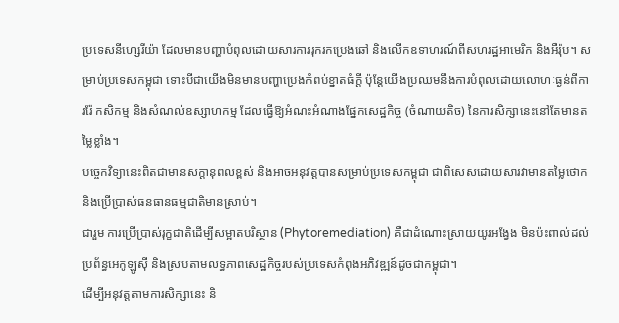ប្រទេសនីហ្សេរីយ៉ា ដែលមានបញ្ហាបំពុលដោយសារការរុករកប្រេងឆៅ និងលើកឧទាហរណ៍ពីសហរដ្ឋអាមេរិក និងអឺរ៉ុប។ សម្រាប់ប្រទេសកម្ពុជា ទោះបីជាយើងមិនមានបញ្ហាប្រេងកំពប់ខ្នាតធំក្តី ប៉ុន្តែយើងប្រឈមនឹងការបំពុលដោយលោហៈធ្ងន់ពីការរ៉ែ កសិកម្ម និងសំណល់ឧស្សាហកម្ម ដែលធ្វើឱ្យអំណះអំណាងផ្នែកសេដ្ឋកិច្ច (ចំណាយតិច) នៃការសិក្សានេះនៅតែមានតម្លៃខ្លាំង។
បច្ចេកវិទ្យានេះពិតជាមានសក្តានុពលខ្ពស់ និងអាចអនុវត្តបានសម្រាប់ប្រទេសកម្ពុជា ជាពិសេសដោយសារវាមានតម្លៃថោក និងប្រើប្រាស់ធនធានធម្មជាតិមានស្រាប់។
ជារួម ការប្រើប្រាស់រុក្ខជាតិដើម្បីសម្អាតបរិស្ថាន (Phytoremediation) គឺជាដំណោះស្រាយយូរអង្វែង មិនប៉ះពាល់ដល់ប្រព័ន្ធអេកូឡូស៊ី និងស្របតាមលទ្ធភាពសេដ្ឋកិច្ចរបស់ប្រទេសកំពុងអភិវឌ្ឍន៍ដូចជាកម្ពុជា។
ដើម្បីអនុវត្តតាមការសិក្សានេះ និ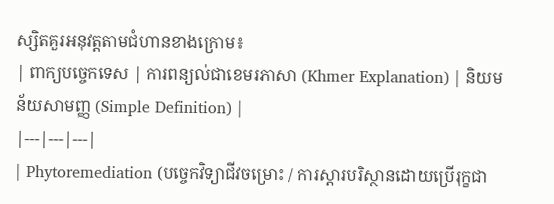ស្សិតគួរអនុវត្តតាមជំហានខាងក្រោម៖
| ពាក្យបច្ចេកទេស | ការពន្យល់ជាខេមរភាសា (Khmer Explanation) | និយមន័យសាមញ្ញ (Simple Definition) |
|---|---|---|
| Phytoremediation (បច្ចេកវិទ្យាជីវចម្រោះ / ការស្តារបរិស្ថានដោយប្រើរុក្ខជា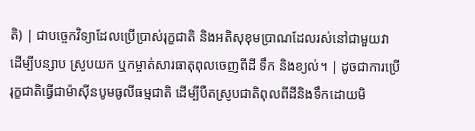តិ) | ជាបច្ចេកវិទ្យាដែលប្រើប្រាស់រុក្ខជាតិ និងអតិសុខុមប្រាណដែលរស់នៅជាមួយវា ដើម្បីបន្សាប ស្រូបយក ឬកម្ចាត់សារធាតុពុលចេញពីដី ទឹក និងខ្យល់។ | ដូចជាការប្រើរុក្ខជាតិធ្វើជាម៉ាស៊ីនបូមធូលីធម្មជាតិ ដើម្បីបឺតស្រូបជាតិពុលពីដីនិងទឹកដោយមិ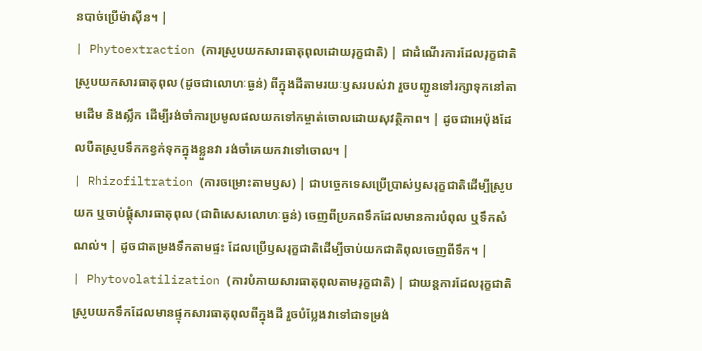នបាច់ប្រើម៉ាស៊ីន។ |
| Phytoextraction (ការស្រូបយកសារធាតុពុលដោយរុក្ខជាតិ) | ជាដំណើរការដែលរុក្ខជាតិស្រូបយកសារធាតុពុល (ដូចជាលោហៈធ្ងន់) ពីក្នុងដីតាមរយៈឫសរបស់វា រួចបញ្ជូនទៅរក្សាទុកនៅតាមដើម និងស្លឹក ដើម្បីរង់ចាំការប្រមូលផលយកទៅកម្ចាត់ចោលដោយសុវត្ថិភាព។ | ដូចជាអេប៉ុងដែលបឺតស្រូបទឹកកខ្វក់ទុកក្នុងខ្លួនវា រង់ចាំគេយកវាទៅចោល។ |
| Rhizofiltration (ការចម្រោះតាមឫស) | ជាបច្ចេកទេសប្រើប្រាស់ឫសរុក្ខជាតិដើម្បីស្រូបយក ឬចាប់ផ្តុំសារធាតុពុល (ជាពិសេសលោហៈធ្ងន់) ចេញពីប្រភពទឹកដែលមានការបំពុល ឬទឹកសំណល់។ | ដូចជាតម្រងទឹកតាមផ្ទះ ដែលប្រើឫសរុក្ខជាតិដើម្បីចាប់យកជាតិពុលចេញពីទឹក។ |
| Phytovolatilization (ការបំភាយសារធាតុពុលតាមរុក្ខជាតិ) | ជាយន្តការដែលរុក្ខជាតិស្រូបយកទឹកដែលមានផ្ទុកសារធាតុពុលពីក្នុងដី រួចបំប្លែងវាទៅជាទម្រង់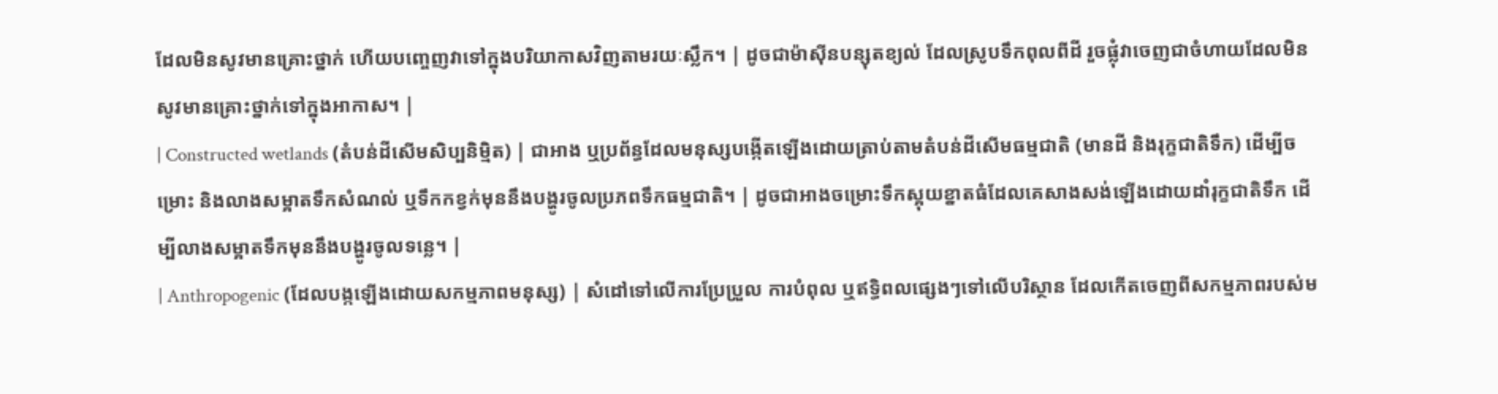ដែលមិនសូវមានគ្រោះថ្នាក់ ហើយបញ្ចេញវាទៅក្នុងបរិយាកាសវិញតាមរយៈស្លឹក។ | ដូចជាម៉ាស៊ីនបន្សុតខ្យល់ ដែលស្រូបទឹកពុលពីដី រួចផ្លុំវាចេញជាចំហាយដែលមិនសូវមានគ្រោះថ្នាក់ទៅក្នុងអាកាស។ |
| Constructed wetlands (តំបន់ដីសើមសិប្បនិម្មិត) | ជាអាង ឬប្រព័ន្ធដែលមនុស្សបង្កើតឡើងដោយត្រាប់តាមតំបន់ដីសើមធម្មជាតិ (មានដី និងរុក្ខជាតិទឹក) ដើម្បីចម្រោះ និងលាងសម្អាតទឹកសំណល់ ឬទឹកកខ្វក់មុននឹងបង្ហូរចូលប្រភពទឹកធម្មជាតិ។ | ដូចជាអាងចម្រោះទឹកស្អុយខ្នាតធំដែលគេសាងសង់ឡើងដោយដាំរុក្ខជាតិទឹក ដើម្បីលាងសម្អាតទឹកមុននឹងបង្ហូរចូលទន្លេ។ |
| Anthropogenic (ដែលបង្កឡើងដោយសកម្មភាពមនុស្ស) | សំដៅទៅលើការប្រែប្រួល ការបំពុល ឬឥទ្ធិពលផ្សេងៗទៅលើបរិស្ថាន ដែលកើតចេញពីសកម្មភាពរបស់ម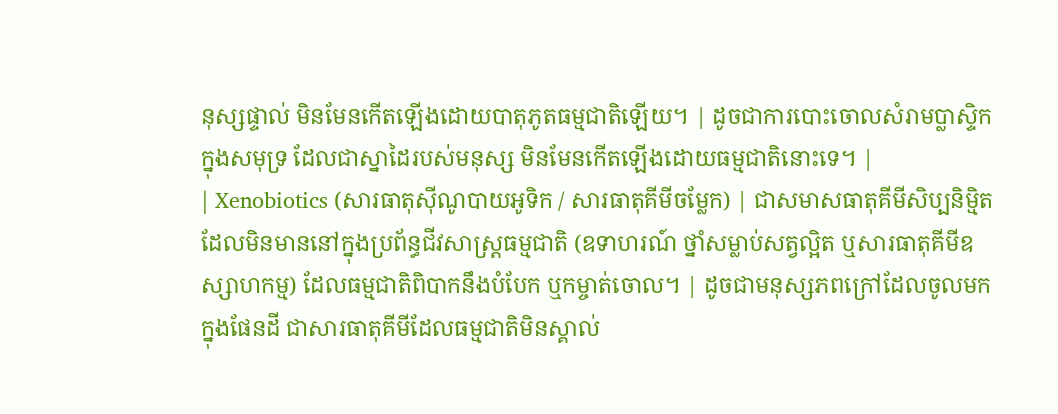នុស្សផ្ទាល់ មិនមែនកើតឡើងដោយបាតុភូតធម្មជាតិឡើយ។ | ដូចជាការបោះចោលសំរាមប្លាស្ទិកក្នុងសមុទ្រ ដែលជាស្នាដៃរបស់មនុស្ស មិនមែនកើតឡើងដោយធម្មជាតិនោះទេ។ |
| Xenobiotics (សារធាតុស៊ីណូបាយអូទិក / សារធាតុគីមីចម្លែក) | ជាសមាសធាតុគីមីសិប្បនិម្មិតដែលមិនមាននៅក្នុងប្រព័ន្ធជីវសាស្ត្រធម្មជាតិ (ឧទាហរណ៍ ថ្នាំសម្លាប់សត្វល្អិត ឬសារធាតុគីមីឧស្សាហកម្ម) ដែលធម្មជាតិពិបាកនឹងបំបែក ឬកម្ចាត់ចោល។ | ដូចជាមនុស្សភពក្រៅដែលចូលមកក្នុងផែនដី ជាសារធាតុគីមីដែលធម្មជាតិមិនស្គាល់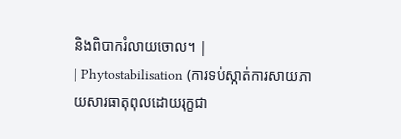និងពិបាករំលាយចោល។ |
| Phytostabilisation (ការទប់ស្កាត់ការសាយភាយសារធាតុពុលដោយរុក្ខជា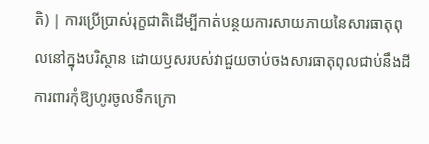តិ) | ការប្រើប្រាស់រុក្ខជាតិដើម្បីកាត់បន្ថយការសាយភាយនៃសារធាតុពុលនៅក្នុងបរិស្ថាន ដោយឫសរបស់វាជួយចាប់ចងសារធាតុពុលជាប់នឹងដី ការពារកុំឱ្យហូរចូលទឹកក្រោ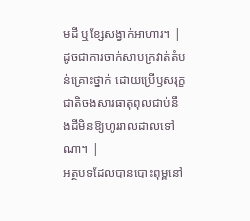មដី ឬខ្សែសង្វាក់អាហារ។ | ដូចជាការចាក់សាបក្រវាត់តំបន់គ្រោះថ្នាក់ ដោយប្រើឫសរុក្ខជាតិចងសារធាតុពុលជាប់នឹងដីមិនឱ្យហូររាលដាលទៅណា។ |
អត្ថបទដែលបានបោះពុម្ពនៅ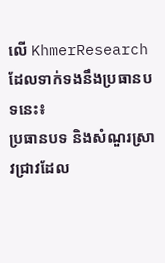លើ KhmerResearch ដែលទាក់ទងនឹងប្រធានបទនេះ៖
ប្រធានបទ និងសំណួរស្រាវជ្រាវដែល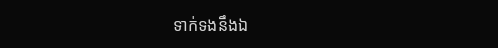ទាក់ទងនឹងឯ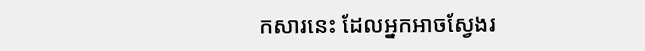កសារនេះ ដែលអ្នកអាចស្វែងរ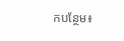កបន្ថែម៖